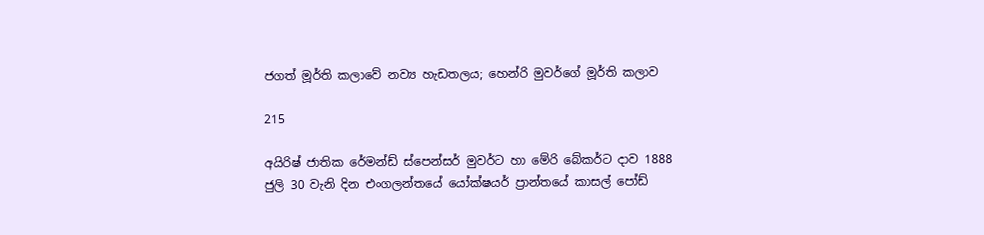ජගත් මූර්ති කලාවේ නව්‍ය හැඩතලය; හෙන්රි මුවර්ගේ මූර්ති කලාව

215

අයිරිෂ් ජාතික රේමන්ඩ් ස්පෙන්සර් මුවර්ට හා මේරි බේකර්ට දාව 1888 ජුලි 30 වැනි දින එංගලන්තයේ යෝක්ෂයර් ප්‍රාන්තයේ කාසල් පෝඩ්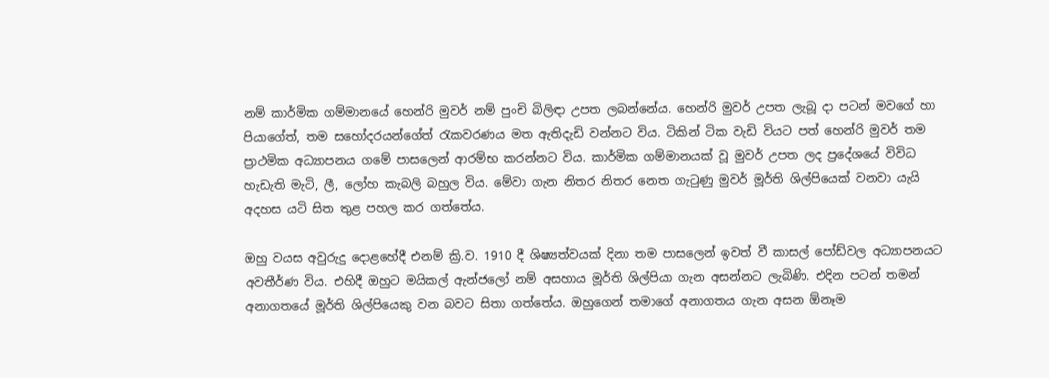නම් කාර්මික ගම්මානයේ හෙන්රි මුවර් නම් පුංචි බිලිඳා උපත ලබන්නේය. හෙන්රි මුවර් උපත ලැබූ දා පටන් මවගේ හා පියාගේත්, තම සහෝදරයන්ගේත් රැකවරණය මත ඇතිදැඩි වන්නට විය. ටිකින් ටික වැඩි වියට පත් හෙන්රි මුවර් තම ප්‍රාථමික අධ්‍යාපනය ගමේ පාසලෙන් ආරම්භ කරන්නට විය. කාර්මික ගම්මානයක් වූ මුවර් උපත ලද ප්‍රදේශයේ විවිධ හැඩැති මැටි, ලී, ලෝහ කැබලි බහුල විය. මේවා ගැන නිතර නිතර නෙත ගැටුණු මුවර් මූර්ති ශිල්පියෙක් වනවා යැයි අදහස යටි සිත තුළ පහල කර ගත්තේය.

ඔහු වයස අවුරුදු දොළහේදී එනම් ක්‍රි.ව. 1910 දී ශිෂ්‍යත්වයක් දිනා තම පාසලෙන් ඉවත් වී කාසල් පෝඩ්වල අධ්‍යාපනයට අවතීර්ණ විය. එහිදී ඔහුට මයිකල් ඇන්ජලෝ නම් අසහාය මූර්ති ශිල්පියා ගැන අසන්නට ලැබිණි. එදින පටන් තමන් අනාගතයේ මූර්ති ශිල්පියෙකු වන බවට සිතා ගත්තේය. ඔහුගෙන් තමාගේ අනාගතය ගැන අසන ඕනෑම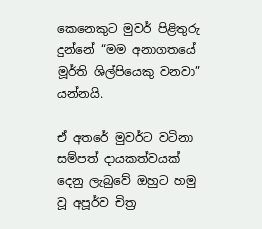කෙනෙකුට මුවර් පිළිතුරු දුන්නේ “මම අනාගතයේ මූර්ති ශිල්පියෙකු වනවා” යන්නයි.

ඒ අතරේ මුවර්ට වටිනා සම්පත් දායකත්වයක් දෙනු ලැබුවේ ඔහුට හමු වූ අපූර්ව චිත්‍ර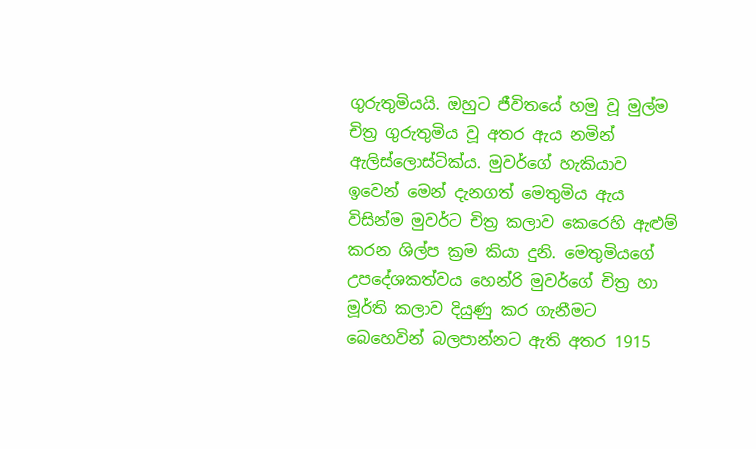ගුරුතුමියයි. ඔහුට ජීවිතයේ හමු වූ මුල්ම චිත්‍ර ගුරුතුමිය වූ අතර ඇය නමින් ඇලිස්ලොස්ටික්ය. මුවර්ගේ හැකියාව ඉවෙන් මෙන් දැනගත් මෙතුමිය ඇය විසින්ම මුවර්ට චිත්‍ර කලාව කෙරෙහි ඇළුම් කරන ශිල්ප ක්‍රම කියා දුනි. මෙතුමියගේ උපදේශකත්වය හෙන්රි මුවර්ගේ චිත්‍ර හා මූර්ති කලාව දියුණු කර ගැනීමට බෙහෙවින් බලපාන්නට ඇති අතර 1915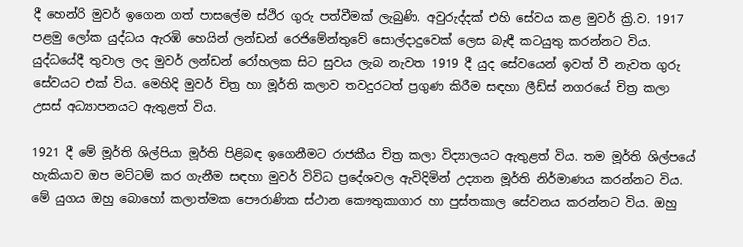දී හෙන්රි මුවර් ඉගෙන ගත් පාසලේම ස්ථිර ගුරු පත්වීමක් ලැබුණි. අවුරුද්දක් එහි සේවය කළ මුවර් ක්‍රි.ව. 1917 පළමු ලෝක යුද්ධය ඇරඹි හෙයින් ලන්ඩන් රෙජිමේන්තුවේ සොල්දාදුවෙක් ලෙස බැඳී කටයුතු කරන්නට විය. යුද්ධයේදී තුවාල ලද මුවර් ලන්ඩන් රෝහලක සිට සුවය ලැබ නැවත 1919 දී යුද සේවයෙන් ඉවත් වී නැවත ගුරු සේවයට එක් විය. මෙහිදි මුවර් චිත්‍ර හා මූර්ති කලාව තවදුරටත් ප්‍රගුණ කිරීම සඳහා ලීඩ්ස් නගරයේ චිත්‍ර කලා උසස් අධ්‍යාපනයට ඇතුළත් විය.

1921 දී මේ මූර්ති ශිල්පියා මූර්ති පිළිබඳ ඉගෙනීමට රාජකීය චිත්‍ර කලා විද්‍යාලයට ඇතුළත් විය. තම මූර්ති ශිල්පයේ හැකියාව ඔප මට්ටම් කර ගැනීම සඳහා මුවර් විවිධ ප්‍රදේශවල ඇවිදිමින් උද්‍යාන මූර්ති නිර්මාණය කරන්නට විය. මේ යුගය ඔහු බොහෝ කලාත්මක පෞරාණික ස්ථාන කෞතුකාගාර හා පුස්තකාල සේවනය කරන්නට විය. ඔහු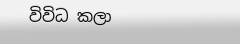විවිධ කලා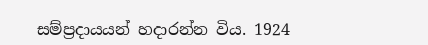සම්ප්‍රදායයන් හදාරන්න විය. 1924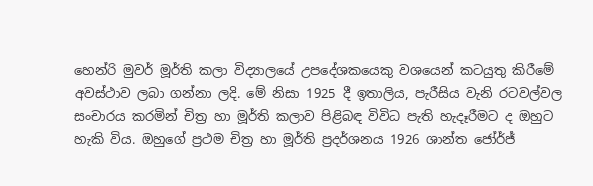හෙන්රි මුවර් මූර්ති කලා විද්‍යාලයේ උපදේශකයෙකු වශයෙන් කටයුතු කිරීමේ අවස්ථාව ලබා ගන්නා ලදි. මේ නිසා 1925 දී ඉතාලිය, පැරීසිය වැනි රටවල්වල සංචාරය කරමින් චිත්‍ර හා මූර්ති කලාව පිළිබඳ විවිධ පැති හැදෑරීමට ද ඔහුට හැකි විය. ඔහුගේ ප්‍රථම චිත්‍ර හා මූර්ති ප්‍රදර්ශනය 1926 ශාන්ත ජෝර්ජ්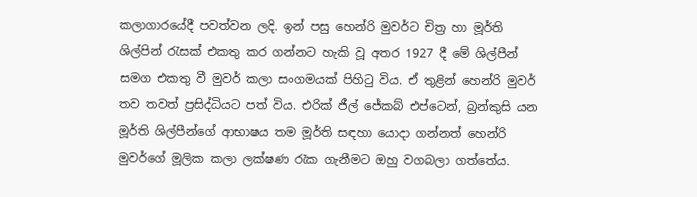කලාගාරයේදී පවත්වන ලදි. ඉන් පසු හෙන්රි මුවර්ට චිත්‍ර හා මූර්ති ශිල්පින් රැසක් එකතු කර ගන්නට හැකි වූ අතර 1927 දී මේ ශිල්පීන් සමග එකතු වී මුවර් කලා සංගමයක් පිහිටු විය. ඒ තුළින් හෙන්රි මුවර් තව තවත් ප්‍රසිද්ධියට පත් විය. එරික් ජීල් ජේකබ් එප්ටෙන්, බ්‍රන්කුසි යන මූර්ති ශිල්පීන්ගේ ආභාෂය තම මූර්ති සඳහා යොදා ගන්නත් හෙන්රි මුවර්ගේ මූලික කලා ලක්ෂණ රැක ගැනීමට ඔහු වගබලා ගත්තේය.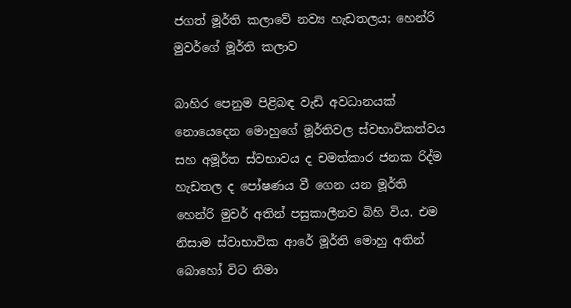ජගත් මූර්ති කලාවේ නව්‍ය හැඩතලය; හෙන්රි මුවර්ගේ මූර්ති කලාව

බාහිර පෙනුම පිළිබඳ වැඩි අවධානයක් නොයෙදෙන මොහුගේ මූර්තිවල ස්වභාවිකත්වය සහ අමූර්ත ස්වභාවය ද චමත්කාර ජනක රිද්ම හැඩතල ද පෝෂණය වී ගෙන යන මූර්ති හෙන්රි මුවර් අතින් පසුකාලීනව බිහි විය. එම නිසාම ස්වාභාවික ආරේ මූර්ති මොහු අතින් බොහෝ විට නිමා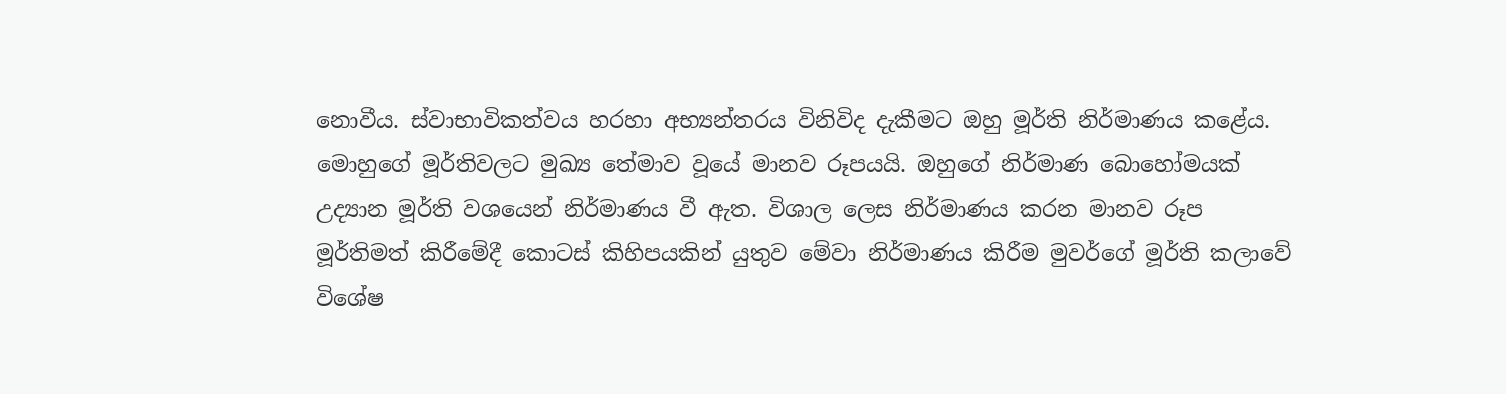නොවීය. ස්වාභාවිකත්වය හරහා අභ්‍යන්තරය විනිවිද දැකීමට ඔහු මූර්ති නිර්මාණය කළේය. මොහුගේ මූර්තිවලට මුඛ්‍ය තේමාව වූයේ මානව රූපයයි. ඔහුගේ නිර්මාණ බොහෝමයක් උද්‍යාන මූර්ති වශයෙන් නිර්මාණය වී ඇත. විශාල ලෙස නිර්මාණය කරන මානව රූප මූර්තිමත් කිරීමේදී කොටස් කිහිපයකින් යුතුව මේවා නිර්මාණය කිරීම මුවර්ගේ මූර්ති කලාවේ විශේෂ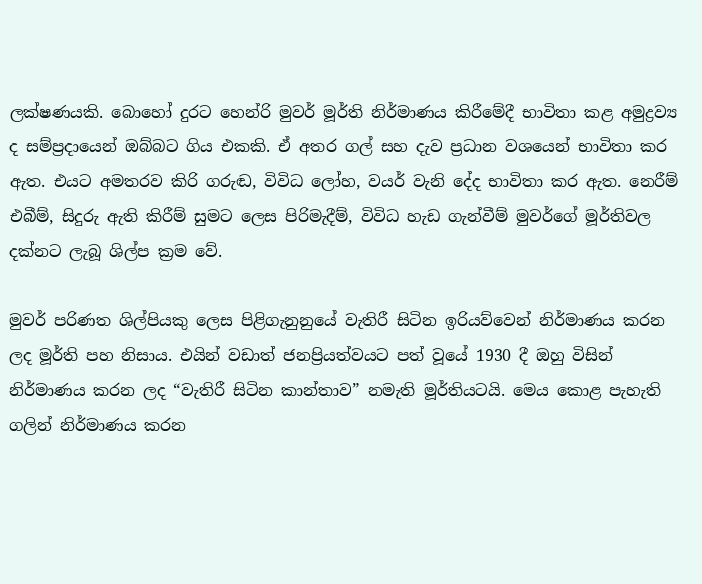ලක්ෂණයකි. බොහෝ දුරට හෙන්රි මුවර් මූර්ති නිර්මාණය කිරීමේදී භාවිතා කළ අමුද්‍රව්‍ය ද සම්ප්‍රදායෙන් ඔබ්බට ගිය එකකි. ඒ අතර ගල් සහ දැව ප්‍රධාන වශයෙන් භාවිතා කර ඇත. එයට අමතරව කිරි ගරුඬ, විවිධ ලෝහ, වයර් වැනි දේද භාවිතා කර ඇත. නෙරීම් එබීම්, සිදුරු ඇති කිරීම් සුමට ලෙස පිරිමැදීම්, විවිධ හැඩ ගැන්වීම් මුවර්ගේ මූර්තිවල දක්නට ලැබූ ශිල්ප ක්‍රම වේ.

මුවර් පරිණත ශිල්පියකු ලෙස පිළිගැනුනුයේ වැතිරී සිටින ඉරියව්වෙන් නිර්මාණය කරන ලද මූර්ති පහ නිසාය. එයින් වඩාත් ජනප්‍රියත්වයට පත් වූයේ 1930 දී ඔහු විසින් නිර්මාණය කරන ලද “වැතිරී සිටින කාන්තාව” නමැති මූර්තියටයි. මෙය කොළ පැහැති ගලින් නිර්මාණය කරන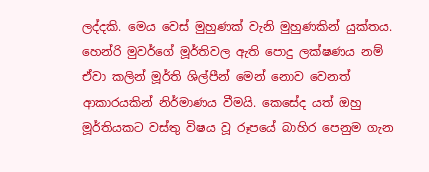ලද්දකි. මෙය වෙස් මුහුණක් වැනි මුහුණකින් යුක්තය. හෙන්රි මුවර්ගේ මූර්තිවල ඇති පොදු ලක්ෂණය නම් ඒවා කලින් මූර්ති ශිල්පීන් මෙන් නොව වෙනත් ආකාරයකින් නිර්මාණය වීමයි. කෙසේද යත් ඔහු මූර්තියකට වස්තු විෂය වූ රූපයේ බාහිර පෙනුම ගැන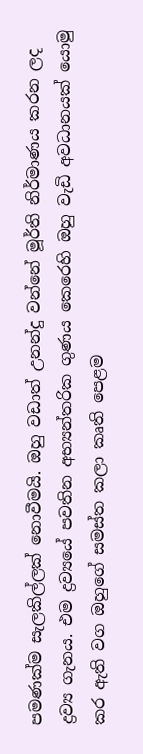පමණක්ම සැලකිල්ලක් නොවීමයි. ඔහු වඩාත් උනන්දු වන්නේ මූර්ති නිර්මාණය කරන ලද ද්‍රව්‍ය ගැනය. එම ද්‍රව්‍යයේ පවතින අභ්‍යන්තරික ගුණය කෙරෙහි ඔහු වැඩි අවධානයක් යොමු කර ඇති වග ඔහුගේ සමස්ත කලා කෘති පෙළම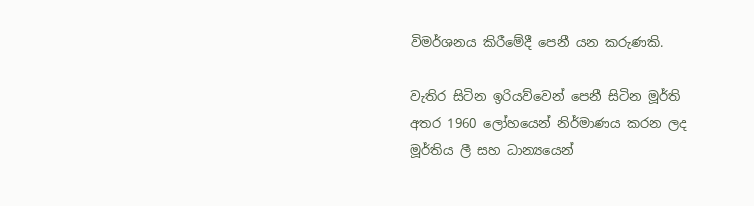විමර්ශනය කිරීමේදී පෙනී යන කරුණකි.

වැතිර සිටින ඉරියව්වෙන් පෙනී සිටින මූර්ති අතර 1960 ලෝහයෙන් නිර්මාණය කරන ලද මූර්තිය ලී සහ ධාන්‍යයෙන්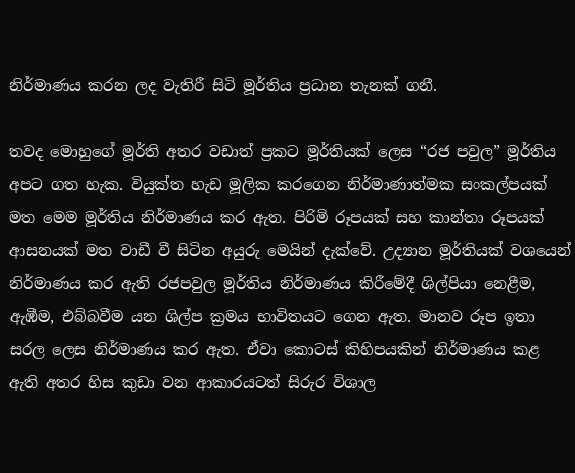නිර්මාණය කරන ලද වැතිරී සිටි මූර්තිය ප්‍රධාන තැනක් ගනී.

තවද මොහුගේ මූර්ති අතර වඩාත් ප්‍රකට මූර්තියක් ලෙස “රජ පවුල” මූර්තිය අපට ගත හැක. වියුක්ත හැඩ මූලික කරගෙන නිර්මාණාත්මක සංකල්පයක් මත මෙම මූර්තිය නිර්මාණය කර ඇත. පිරිමි රූපයක් සහ කාන්තා රූපයක් ආසනයක් මත වාඩී වී සිටින අයුරු මෙයින් දැක්වේ. උද්‍යාන මූර්තියක් වශයෙන් නිර්මාණය කර ඇති රජපවුල මූර්තිය නිර්මාණය කිරීමේදී ශිල්පියා නෙළීම, ඇඹීම, එබ්බවීම යන ශිල්ප ක්‍රමය භාවිතයට ගෙන ඇත. මානව රූප ඉතා සරල ලෙස නිර්මාණය කර ඇත. ඒවා කොටස් කිහිපයකින් නිර්මාණය කළ ඇති අතර හිස කුඩා වන ආකාරයටත් සිරුර විශාල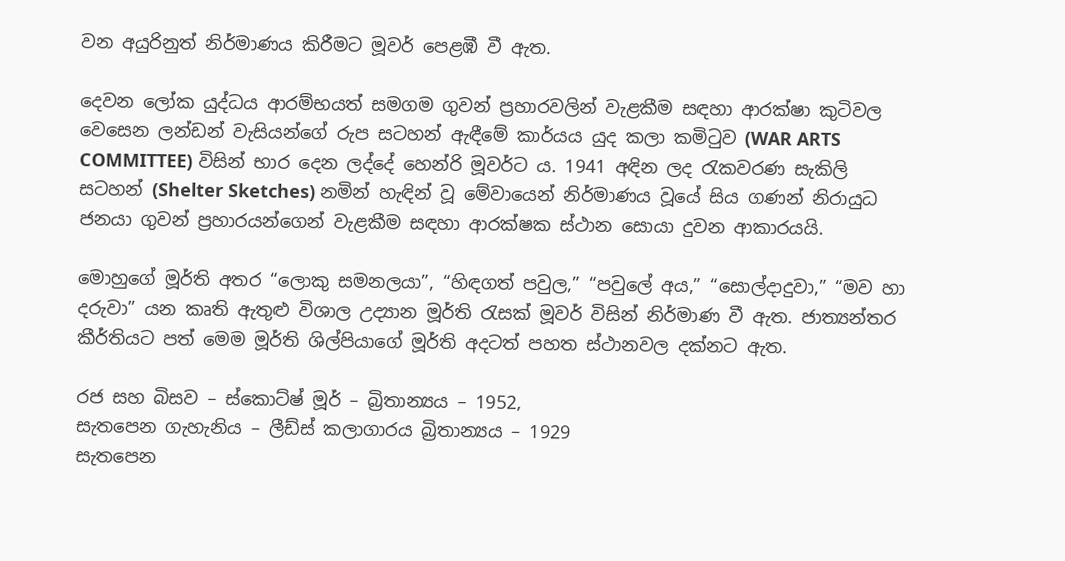වන අයුරිනුත් නිර්මාණය කිරීමට මූවර් පෙළඹී වී ඇත.

දෙවන ලෝක යුද්ධය ආරම්භයත් සමගම ගුවන් ප්‍රහාරවලින් වැළකීම සඳහා ආරක්ෂා කුටිවල වෙසෙන ලන්ඩන් වැසියන්ගේ රුප සටහන් ඇඳීමේ කාර්යය යුද කලා කමිටුව (WAR ARTS COMMITTEE) විසින් භාර දෙන ලද්දේ හෙන්රි මූවර්ට ය. 1941 අඳින ලද රැකවරණ සැකිලි සටහන් (Shelter Sketches) නමින් හැඳින් වූ මේවායෙන් නිර්මාණය වූයේ සිය ගණන් නිරායුධ ජනයා ගුවන් ප්‍රහාරයන්ගෙන් වැළකීම සඳහා ආරක්ෂක ස්ථාන සොයා දුවන ආකාරයයි.

මොහුගේ මූර්ති අතර “ලොකු සමනලයා”, “හිඳගත් පවුල,” “පවුලේ අය,” “සොල්දාදුවා,” “මව හා දරුවා” යන කෘති ඇතුළු විශාල උද්‍යාන මූර්ති රැසක් මූවර් විසින් නිර්මාණ වී ඇත. ජාත්‍යන්තර කීර්තියට පත් මෙම මූර්ති ශිල්පියාගේ මූර්ති අදටත් පහත ස්ථානවල දක්නට ඇත.

රජ සහ බිසව – ස්කොට්ෂ් මූර් – බ්‍රිතාන්‍යය – 1952,
සැතපෙන ගැහැනිය – ලීඩ්ස් කලාගාරය බ්‍රිතාන්‍යය – 1929
සැතපෙන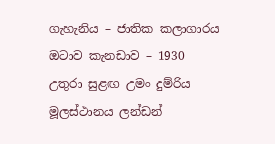ගැහැනිය – ජාතික කලාගාරය ඔටාව කැනඩාව – 1930
උතුරා සුළඟ උමං දුම්රිය මූලස්ථානය ලන්ඩන්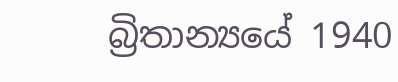බ්‍රිතාන්‍යයේ 1940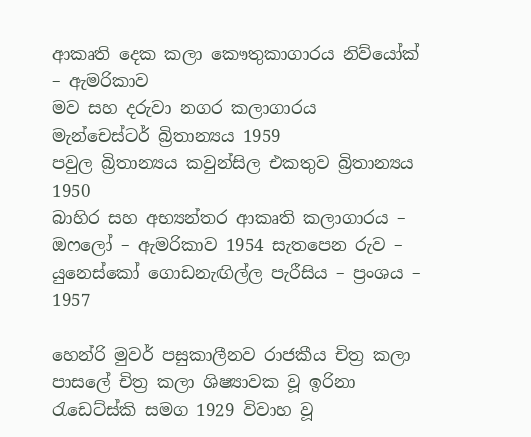ආකෘති දෙක කලා කෞතුකාගාරය නිව්යෝක් – ඇමරිකාව
මව සහ දරුවා නගර කලාගාරය මැන්චෙස්ටර් බ්‍රිතාන්‍යය 1959
පවුල බ්‍රිතාන්‍යය කවුන්සිල එකතුව බ්‍රිතාන්‍යය 1950
බාහිර සහ අභ්‍යන්තර ආකෘති කලාගාරය – ඔෆලෝ – ඇමරිකාව 1954 සැතපෙන රුව –
යුනෙස්කෝ ගොඩනැඟිල්ල පැරීසිය – ප්‍රංශය – 1957

හෙන්රි මුවර් පසුකාලීනව රාජකීය චිත්‍ර කලා පාසලේ චිත්‍ර කලා ශිෂ්‍යාවක වූ ඉරිනා රැඩෙට්ස්කි සමග 1929 විවාහ වූ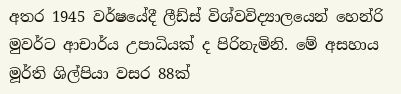අතර 1945 වර්ෂයේදී ලීඩ්ස් විශ්වවිද්‍යාලයෙන් හෙන්රි මුවර්ට ආචාර්ය උපාධියක් ද පිරිනැමිනි. මේ අසහාය මූර්ති ශිල්පියා වසර 88ක්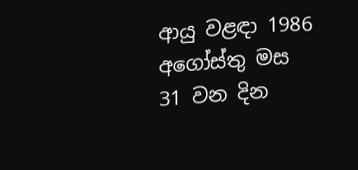ආයු වළඳා 1986 අගෝස්තු මස 31 වන දින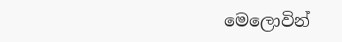මෙලොවින්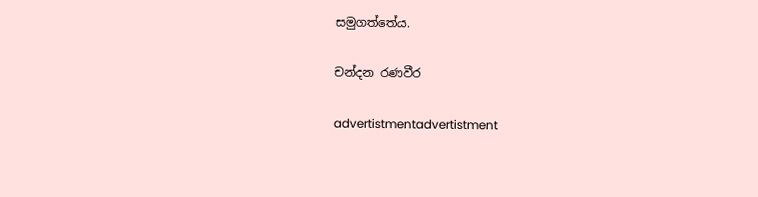සමුගත්තේය.

චන්දන රණවීර

advertistmentadvertistment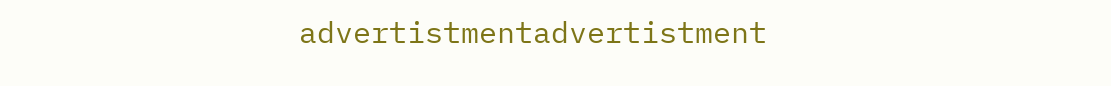advertistmentadvertistment